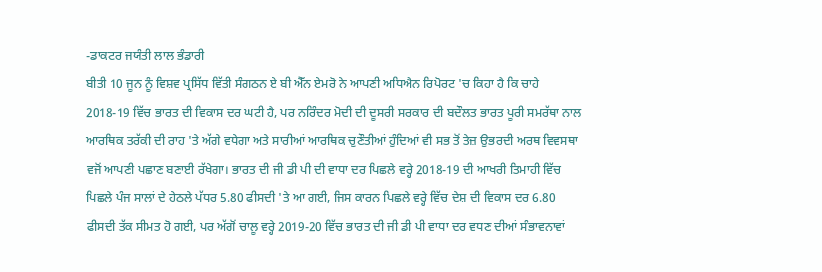-ਡਾਕਟਰ ਜਯੰਤੀ ਲਾਲ ਭੰਡਾਰੀ
ਬੀਤੀ 10 ਜੂਨ ਨੂੰ ਵਿਸ਼ਵ ਪ੍ਰਸਿੱਧ ਵਿੱਤੀ ਸੰਗਠਨ ਏ ਬੀ ਐੱਨ ਏਮਰੋ ਨੇ ਆਪਣੀ ਅਧਿਐਨ ਰਿਪੋਰਟ 'ਚ ਕਿਹਾ ਹੈ ਕਿ ਚਾਹੇ 2018-19 ਵਿੱਚ ਭਾਰਤ ਦੀ ਵਿਕਾਸ ਦਰ ਘਟੀ ਹੈ, ਪਰ ਨਰਿੰਦਰ ਮੋਦੀ ਦੀ ਦੂਸਰੀ ਸਰਕਾਰ ਦੀ ਬਦੌਲਤ ਭਾਰਤ ਪੂਰੀ ਸਮਰੱਥਾ ਨਾਲ ਆਰਥਿਕ ਤਰੱਕੀ ਦੀ ਰਾਹ 'ਤੇ ਅੱਗੇ ਵਧੇਗਾ ਅਤੇ ਸਾਰੀਆਂ ਆਰਥਿਕ ਚੁਣੌਤੀਆਂ ਹੁੰਦਿਆਂ ਵੀ ਸਭ ਤੋਂ ਤੇਜ਼ ਉਭਰਦੀ ਅਰਥ ਵਿਵਸਥਾ ਵਜੋਂ ਆਪਣੀ ਪਛਾਣ ਬਣਾਈ ਰੱਖੇਗਾ। ਭਾਰਤ ਦੀ ਜੀ ਡੀ ਪੀ ਦੀ ਵਾਧਾ ਦਰ ਪਿਛਲੇ ਵਰ੍ਹੇ 2018-19 ਦੀ ਆਖਰੀ ਤਿਮਾਹੀ ਵਿੱਚ ਪਿਛਲੇ ਪੰਜ ਸਾਲਾਂ ਦੇ ਹੇਠਲੇ ਪੱਧਰ 5.80 ਫੀਸਦੀ 'ਤੇ ਆ ਗਈ, ਜਿਸ ਕਾਰਨ ਪਿਛਲੇ ਵਰ੍ਹੇ ਵਿੱਚ ਦੇਸ਼ ਦੀ ਵਿਕਾਸ ਦਰ 6.80 ਫੀਸਦੀ ਤੱਕ ਸੀਮਤ ਹੋ ਗਈ, ਪਰ ਅੱਗੋਂ ਚਾਲੂ ਵਰ੍ਹੇ 2019-20 ਵਿੱਚ ਭਾਰਤ ਦੀ ਜੀ ਡੀ ਪੀ ਵਾਧਾ ਦਰ ਵਧਣ ਦੀਆਂ ਸੰਭਾਵਨਾਵਾਂ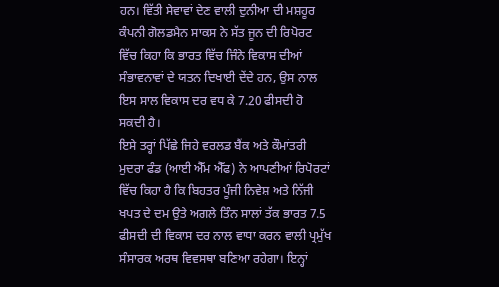ਹਨ। ਵਿੱਤੀ ਸੇਵਾਵਾਂ ਦੇਣ ਵਾਲੀ ਦੁਨੀਆ ਦੀ ਮਸ਼ਹੂਰ ਕੰਪਨੀ ਗੋਲਡਮੈਨ ਸਾਕਸ ਨੇ ਸੱਤ ਜੂਨ ਦੀ ਰਿਪੋਰਟ ਵਿੱਚ ਕਿਹਾ ਕਿ ਭਾਰਤ ਵਿੱਚ ਜਿੰਨੇ ਵਿਕਾਸ ਦੀਆਂ ਸੰਭਾਵਨਾਵਾਂ ਦੇ ਯਤਨ ਦਿਖਾਈ ਦੇਂਦੇ ਹਨ, ਉਸ ਨਾਲ ਇਸ ਸਾਲ ਵਿਕਾਸ ਦਰ ਵਧ ਕੇ 7.20 ਫੀਸਦੀ ਹੋ ਸਕਦੀ ਹੈ।
ਇਸੇ ਤਰ੍ਹਾਂ ਪਿੱਛੇ ਜਿਹੇ ਵਰਲਡ ਬੈਂਕ ਅਤੇ ਕੌਮਾਂਤਰੀ ਮੁਦਰਾ ਫੰਡ (ਆਈ ਐੱਮ ਐੱਫ) ਨੇ ਆਪਣੀਆਂ ਰਿਪੋਰਟਾਂ ਵਿੱਚ ਕਿਹਾ ਹੈ ਕਿ ਬਿਹਤਰ ਪੂੰਜੀ ਨਿਵੇਸ਼ ਅਤੇ ਨਿੱਜੀ ਖਪਤ ਦੇ ਦਮ ਉਤੇ ਅਗਲੇ ਤਿੰਨ ਸਾਲਾਂ ਤੱਕ ਭਾਰਤ 7.5 ਫੀਸਦੀ ਦੀ ਵਿਕਾਸ ਦਰ ਨਾਲ ਵਾਧਾ ਕਰਨ ਵਾਲੀ ਪ੍ਰਮੁੱਖ ਸੰਸਾਰਕ ਅਰਥ ਵਿਵਸਥਾ ਬਣਿਆ ਰਹੇਗਾ। ਇਨ੍ਹਾਂ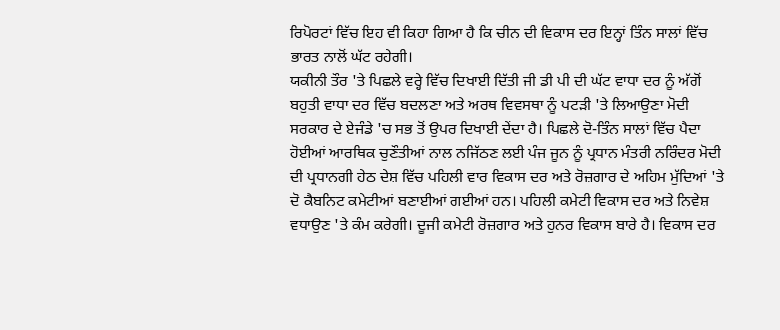ਰਿਪੋਰਟਾਂ ਵਿੱਚ ਇਹ ਵੀ ਕਿਹਾ ਗਿਆ ਹੈ ਕਿ ਚੀਨ ਦੀ ਵਿਕਾਸ ਦਰ ਇਨ੍ਹਾਂ ਤਿੰਨ ਸਾਲਾਂ ਵਿੱਚ ਭਾਰਤ ਨਾਲੋਂ ਘੱਟ ਰਹੇਗੀ।
ਯਕੀਨੀ ਤੌਰ 'ਤੇ ਪਿਛਲੇ ਵਰ੍ਹੇ ਵਿੱਚ ਦਿਖਾਈ ਦਿੱਤੀ ਜੀ ਡੀ ਪੀ ਦੀ ਘੱਟ ਵਾਧਾ ਦਰ ਨੂੰ ਅੱਗੋਂ ਬਹੁਤੀ ਵਾਧਾ ਦਰ ਵਿੱਚ ਬਦਲਣਾ ਅਤੇ ਅਰਥ ਵਿਵਸਥਾ ਨੂੰ ਪਟੜੀ 'ਤੇ ਲਿਆਉਣਾ ਮੋਦੀ ਸਰਕਾਰ ਦੇ ਏਜੰਡੇ 'ਚ ਸਭ ਤੋਂ ਉਪਰ ਦਿਖਾਈ ਦੇਂਦਾ ਹੈ। ਪਿਛਲੇ ਦੋ-ਤਿੰਨ ਸਾਲਾਂ ਵਿੱਚ ਪੈਦਾ ਹੋਈਆਂ ਆਰਥਿਕ ਚੁਣੌਤੀਆਂ ਨਾਲ ਨਜਿੱਠਣ ਲਈ ਪੰਜ ਜੂਨ ਨੂੰ ਪ੍ਰਧਾਨ ਮੰਤਰੀ ਨਰਿੰਦਰ ਮੋਦੀ ਦੀ ਪ੍ਰਧਾਨਗੀ ਹੇਠ ਦੇਸ਼ ਵਿੱਚ ਪਹਿਲੀ ਵਾਰ ਵਿਕਾਸ ਦਰ ਅਤੇ ਰੋਜ਼ਗਾਰ ਦੇ ਅਹਿਮ ਮੁੱਦਿਆਂ 'ਤੇ ਦੋ ਕੈਬਨਿਟ ਕਮੇਟੀਆਂ ਬਣਾਈਆਂ ਗਈਆਂ ਹਨ। ਪਹਿਲੀ ਕਮੇਟੀ ਵਿਕਾਸ ਦਰ ਅਤੇ ਨਿਵੇਸ਼ ਵਧਾਉਣ 'ਤੇ ਕੰਮ ਕਰੇਗੀ। ਦੂਜੀ ਕਮੇਟੀ ਰੋਜ਼ਗਾਰ ਅਤੇ ਹੁਨਰ ਵਿਕਾਸ ਬਾਰੇ ਹੈ। ਵਿਕਾਸ ਦਰ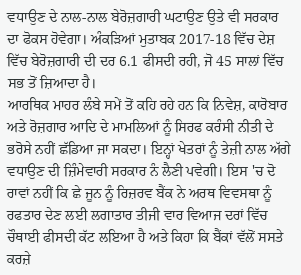ਵਧਾਉਣ ਦੇ ਨਾਲ-ਨਾਲ ਬੇਰੋਜ਼ਗਾਰੀ ਘਟਾਉਣ ਉਤੇ ਵੀ ਸਰਕਾਰ ਦਾ ਫੋਕਸ ਹੋਵੇਗਾ। ਅੰਕੜਿਆਂ ਮੁਤਾਬਕ 2017-18 ਵਿੱਚ ਦੇਸ਼ ਵਿੱਚ ਬੇਰੋਜ਼ਗਾਰੀ ਦੀ ਦਰ 6.1 ਫੀਸਦੀ ਰਹੀ, ਜੋ 45 ਸਾਲਾਂ ਵਿੱਚ ਸਭ ਤੋਂ ਜ਼ਿਆਦਾ ਹੈ।
ਆਰਥਿਕ ਮਾਹਰ ਲੰਬੇ ਸਮੇਂ ਤੋਂ ਕਹਿ ਰਹੇ ਹਨ ਕਿ ਨਿਵੇਸ਼, ਕਾਰੋਬਾਰ ਅਤੇ ਰੋਜ਼ਗਾਰ ਆਦਿ ਦੇ ਮਾਮਲਿਆਂ ਨੂੰ ਸਿਰਫ ਕਰੰਸੀ ਨੀਤੀ ਦੇ ਭਰੋਸੇ ਨਹੀਂ ਛੱਡਿਆ ਜਾ ਸਕਦਾ। ਇਨ੍ਹਾਂ ਖੇਤਰਾਂ ਨੂੰ ਤੇਜ਼ੀ ਨਾਲ ਅੱਗੇ ਵਧਾਉਣ ਦੀ ਜ਼ਿੰਮੇਵਾਰੀ ਸਰਕਾਰ ਨੰ ਲੈਣੀ ਪਵੇਗੀ। ਇਸ 'ਚ ਦੋ ਰਾਵਾਂ ਨਹੀਂ ਕਿ ਛੇ ਜੂਨ ਨੂੰ ਰਿਜ਼ਰਵ ਬੈਂਕ ਨੇ ਅਰਥ ਵਿਵਸਥਾ ਨੂੰ ਰਫਤਾਰ ਦੇਣ ਲਈ ਲਗਾਤਾਰ ਤੀਜੀ ਵਾਰ ਵਿਆਜ ਦਰਾਂ ਵਿੱਚ ਚੌਥਾਈ ਫੀਸਦੀ ਕੱਟ ਲਇਆ ਹੈ ਅਤੇ ਕਿਹਾ ਕਿ ਬੈਂਕਾਂ ਵੱਲੋਂ ਸਸਤੇ ਕਰਜ਼ੇ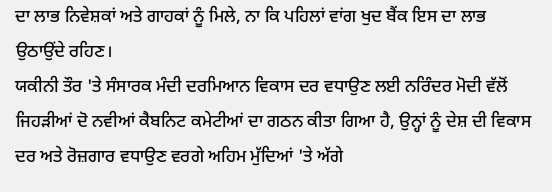ਦਾ ਲਾਭ ਨਿਵੇਸ਼ਕਾਂ ਅਤੇ ਗਾਹਕਾਂ ਨੂੰ ਮਿਲੇ, ਨਾ ਕਿ ਪਹਿਲਾਂ ਵਾਂਗ ਖੁਦ ਬੈਂਕ ਇਸ ਦਾ ਲਾਭ ਉਠਾਉਂਦੇ ਰਹਿਣ।
ਯਕੀਨੀ ਤੌਰ 'ਤੇ ਸੰਸਾਰਕ ਮੰਦੀ ਦਰਮਿਆਨ ਵਿਕਾਸ ਦਰ ਵਧਾਉਣ ਲਈ ਨਰਿੰਦਰ ਮੋਦੀ ਵੱਲੋਂ ਜਿਹੜੀਆਂ ਦੋ ਨਵੀਆਂ ਕੈਬਨਿਟ ਕਮੇਟੀਆਂ ਦਾ ਗਠਨ ਕੀਤਾ ਗਿਆ ਹੈ, ਉਨ੍ਹਾਂ ਨੂੰ ਦੇਸ਼ ਦੀ ਵਿਕਾਸ ਦਰ ਅਤੇ ਰੋਜ਼ਗਾਰ ਵਧਾਉਣ ਵਰਗੇ ਅਹਿਮ ਮੁੱਦਿਆਂ 'ਤੇ ਅੱਗੇ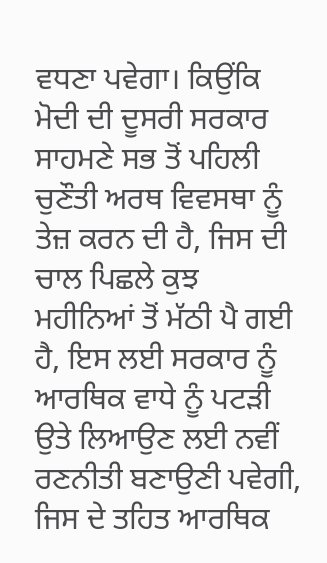ਵਧਣਾ ਪਵੇਗਾ। ਕਿਉਂਕਿ ਮੋਦੀ ਦੀ ਦੂਸਰੀ ਸਰਕਾਰ ਸਾਹਮਣੇ ਸਭ ਤੋਂ ਪਹਿਲੀ ਚੁਣੌਤੀ ਅਰਥ ਵਿਵਸਥਾ ਨੂੰ ਤੇਜ਼ ਕਰਨ ਦੀ ਹੈ, ਜਿਸ ਦੀ ਚਾਲ ਪਿਛਲੇ ਕੁਝ ਮਹੀਨਿਆਂ ਤੋਂ ਮੱਠੀ ਪੈ ਗਈ ਹੈ, ਇਸ ਲਈ ਸਰਕਾਰ ਨੂੰ ਆਰਥਿਕ ਵਾਧੇ ਨੂੰ ਪਟੜੀ ਉਤੇ ਲਿਆਉਣ ਲਈ ਨਵੀਂ ਰਣਨੀਤੀ ਬਣਾਉਣੀ ਪਵੇਗੀ, ਜਿਸ ਦੇ ਤਹਿਤ ਆਰਥਿਕ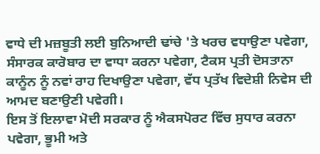ਵਾਧੇ ਦੀ ਮਜ਼ਬੂਤੀ ਲਈ ਬੁਨਿਆਦੀ ਢਾਂਚੇ 'ਤੇ ਖਰਚ ਵਧਾਉਣਾ ਪਵੇਗਾ, ਸੰਸਾਰਕ ਕਾਰੋਬਾਰ ਦਾ ਵਾਧਾ ਕਰਨਾ ਪਵੇਗਾ, ਟੈਕਸ ਪ੍ਰਤੀ ਦੋਸਤਾਨਾ ਕਾਨੂੰਨ ਨੂੰ ਨਵਾਂ ਰਾਹ ਦਿਖਾਉਣਾ ਪਵੇਗਾ, ਵੱਧ ਪ੍ਰਤੱਖ ਵਿਦੇਸ਼ੀ ਨਿਵੇਸ ਦੀ ਆਮਦ ਬਣਾਉਣੀ ਪਵੇਗੀ।
ਇਸ ਤੋਂ ਇਲਾਵਾ ਮੋਦੀ ਸਰਕਾਰ ਨੂੰ ਐਕਸਪੋਰਟ ਵਿੱਚ ਸੁਧਾਰ ਕਰਨਾ ਪਵੇਗਾ, ਭੂਮੀ ਅਤੇ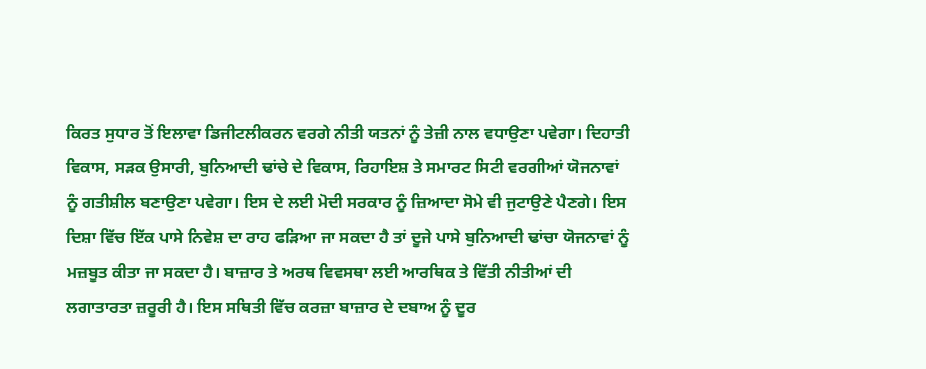ਕਿਰਤ ਸੁਧਾਰ ਤੋਂ ਇਲਾਵਾ ਡਿਜੀਟਲੀਕਰਨ ਵਰਗੇ ਨੀਤੀ ਯਤਨਾਂ ਨੂੰ ਤੇਜ਼ੀ ਨਾਲ ਵਧਾਉਣਾ ਪਵੇਗਾ। ਦਿਹਾਤੀ ਵਿਕਾਸ, ਸੜਕ ਉਸਾਰੀ, ਬੁਨਿਆਦੀ ਢਾਂਚੇ ਦੇ ਵਿਕਾਸ, ਰਿਹਾਇਸ਼ ਤੇ ਸਮਾਰਟ ਸਿਟੀ ਵਰਗੀਆਂ ਯੋਜਨਾਵਾਂ ਨੂੰ ਗਤੀਸ਼ੀਲ ਬਣਾਉਣਾ ਪਵੇਗਾ। ਇਸ ਦੇ ਲਈ ਮੋਦੀ ਸਰਕਾਰ ਨੂੰ ਜ਼ਿਆਦਾ ਸੋਮੇ ਵੀ ਜੁਟਾਉਣੇ ਪੈਣਗੇ। ਇਸ ਦਿਸ਼ਾ ਵਿੱਚ ਇੱਕ ਪਾਸੇ ਨਿਵੇਸ਼ ਦਾ ਰਾਹ ਫੜਿਆ ਜਾ ਸਕਦਾ ਹੈ ਤਾਂ ਦੂਜੇ ਪਾਸੇ ਬੁਨਿਆਦੀ ਢਾਂਚਾ ਯੋਜਨਾਵਾਂ ਨੂੰ ਮਜ਼ਬੂਤ ਕੀਤਾ ਜਾ ਸਕਦਾ ਹੈ। ਬਾਜ਼ਾਰ ਤੇ ਅਰਥ ਵਿਵਸਥਾ ਲਈ ਆਰਥਿਕ ਤੇ ਵਿੱਤੀ ਨੀਤੀਆਂ ਦੀ ਲਗਾਤਾਰਤਾ ਜ਼ਰੂਰੀ ਹੈ। ਇਸ ਸਥਿਤੀ ਵਿੱਚ ਕਰਜ਼ਾ ਬਾਜ਼ਾਰ ਦੇ ਦਬਾਅ ਨੂੰ ਦੂਰ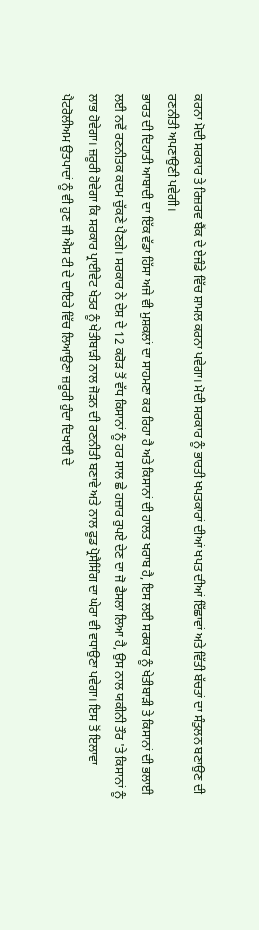ਕਰਨਾ ਮੋਦੀ ਸਰਕਾਰ ਤੇ ਰਿਜ਼ਰਵ ਬੈਂਕ ਦੇ ਏਜੰਡੇ ਵਿੱਚ ਸ਼ਾਮਲ ਕਰਨਾ ਪਵੇਗਾ। ਮੋਦੀ ਸਰਕਾਰ ਨੂੰ ਭਾਰਤੀ ਖਪਤਕਾਰਾਂ ਦੀਆਂ ਖਪਤ ਦੀਆਂ ਇੱਛਾਵਾਂ ਅਤੇ ਵਿੱਤੀ ਬੱਚਤਾਂ ਦਾ ਸੰਤੁਲਨ ਬਣਾਉਣ ਦੀ ਰਣਨੀਤੀ ਅਪਣਾਉਣੀ ਪਵੇਗੀ।
ਭਾਰਤ ਦੀ ਦਿਹਾਤੀ ਆਬਾਦੀ ਦਾ ਇੱਕ ਵੱਡਾ ਹਿੱਸਾ ਅਜੇ ਵੀ ਮੁਸ਼ਕਲਾਂ ਦਾ ਸਾਹਮਣਾ ਕਰ ਰਿਹਾ ਹੈ ਅਤੇ ਕਿਸਾਨਾਂ ਦੀ ਹਾਲਤ ਖਰਾਬ ਹੈ, ਇਸ ਲਈ ਸਰਕਾਰ ਨੂੰ ਖੇਤੀਬਾੜੀ ਤੇ ਕਿਸਾਨਾਂ ਦੀ ਭਲਾਈ ਲਈ ਨਵੇਂ ਰਣਨੀਤਕ ਕਦਮ ਚੁੱਕਣੇ ਪੈਣਗੇ। ਸਰਕਾਰ ਨੇ ਦੇਸ਼ ਦੇ 12 ਕਰੋੜ ਤੋਂ ਵੱਧ ਕਿਸਾਨਾਂ ਨੂੰ ਹਰ ਸਾਲ ਛੇ ਹਜ਼ਾਰ ਰੁਪਏ ਦੇਣ ਦਾ ਜੋ ਫੈਸਲਾ ਲਿਆ ਹੈ, ਉਸ ਨਾਲ ਯਕੀਨੀ ਤੌਰ 'ਤੇ ਕਿਸਾਨਾਂ ਨੂੰ ਲਾਭ ਹੋਵੇਗਾ। ਜ਼ਰੂਰੀ ਹੋਵੇਗਾ ਕਿ ਸਰਕਾਰ ਪ੍ਰਾਈਵੇਟ ਖੇਤਰ ਨੂੰ ਖੇਤੀਬਾੜੀ ਨਾਲ ਜੋੜਨ ਦੀ ਰਣਨੀਤੀ ਬਣਾਵੇ ਅਤੇ ਨਾਲ ਫੂਡ ਪ੍ਰੋਸੈਸਿੰਗ ਦਾ ਘੇਰਾ ਵੀ ਵਧਾਉਣਾ ਪਵੇਗਾ। ਇਸ ਤੋਂ ਇਲਾਵਾ ਪੈਟਰੋਲੀਅਮ ਉਤਪਾਦਾਂ ਨੂੰ ਵੀ ਹੁਣ ਜੀ ਐਸ ਟੀ ਦੇ ਦਾਇਰੇ ਵਿੱਚ ਲਿਆਉਣਾ ਜ਼ਰੂਰੀ ਹੁੰਦਾ ਦਿਖਾਈ ਦੇ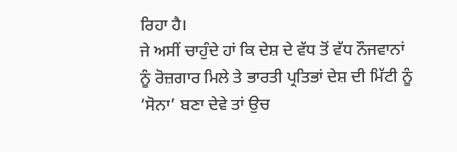ਰਿਹਾ ਹੈ।
ਜੇ ਅਸੀਂ ਚਾਹੁੰਦੇ ਹਾਂ ਕਿ ਦੇਸ਼ ਦੇ ਵੱਧ ਤੋਂ ਵੱਧ ਨੌਜਵਾਨਾਂ ਨੂੰ ਰੋਜ਼ਗਾਰ ਮਿਲੇ ਤੇ ਭਾਰਤੀ ਪ੍ਰਤਿਭਾਂ ਦੇਸ਼ ਦੀ ਮਿੱਟੀ ਨੂੰ ‘ਸੋਨਾ’ ਬਣਾ ਦੇਵੇ ਤਾਂ ਉਚ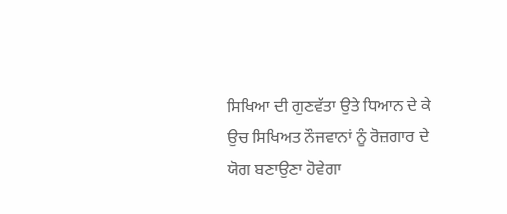ਸਿਖਿਆ ਦੀ ਗੁਣਵੱਤਾ ਉਤੇ ਧਿਆਨ ਦੇ ਕੇ ਉਚ ਸਿਖਿਅਤ ਨੌਜਵਾਨਾਂ ਨੂੰ ਰੋਜ਼ਗਾਰ ਦੇ ਯੋਗ ਬਣਾਉਣਾ ਹੋਵੇਗਾ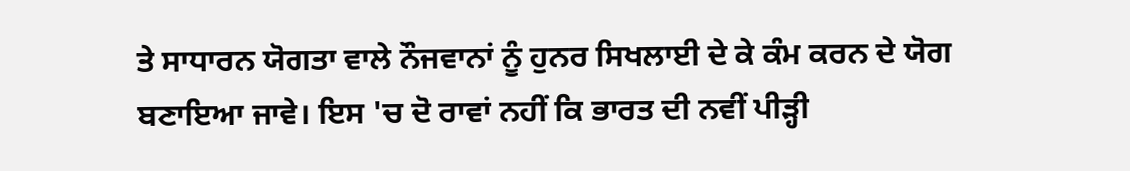ਤੇ ਸਾਧਾਰਨ ਯੋਗਤਾ ਵਾਲੇ ਨੌਜਵਾਨਾਂ ਨੂੰ ਹੁਨਰ ਸਿਖਲਾਈ ਦੇ ਕੇ ਕੰਮ ਕਰਨ ਦੇ ਯੋਗ ਬਣਾਇਆ ਜਾਵੇ। ਇਸ 'ਚ ਦੋ ਰਾਵਾਂ ਨਹੀਂ ਕਿ ਭਾਰਤ ਦੀ ਨਵੀਂ ਪੀੜ੍ਹੀ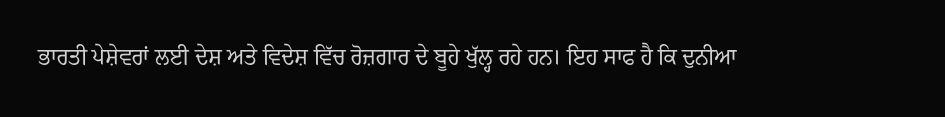ਭਾਰਤੀ ਪੇਸ਼ੇਵਰਾਂ ਲਈ ਦੇਸ਼ ਅਤੇ ਵਿਦੇਸ਼ ਵਿੱਚ ਰੋਜ਼ਗਾਰ ਦੇ ਬੂਹੇ ਖੁੱਲ੍ਹ ਰਹੇ ਹਨ। ਇਹ ਸਾਫ ਹੈ ਕਿ ਦੁਨੀਆ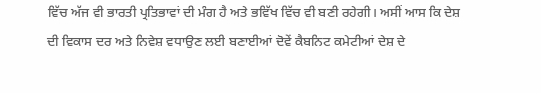ਵਿੱਚ ਅੱਜ ਵੀ ਭਾਰਤੀ ਪ੍ਰਤਿਭਾਵਾਂ ਦੀ ਮੰਗ ਹੈ ਅਤੇ ਭਵਿੱਖ ਵਿੱਚ ਵੀ ਬਣੀ ਰਹੇਗੀ। ਅਸੀਂ ਆਸ ਕਿ ਦੇਸ਼ ਦੀ ਵਿਕਾਸ ਦਰ ਅਤੇ ਨਿਵੇਸ਼ ਵਧਾਉਣ ਲਈ ਬਣਾਈਆਂ ਦੋਵੇਂ ਕੈਬਨਿਟ ਕਮੇਟੀਆਂ ਦੇਸ਼ ਦੇ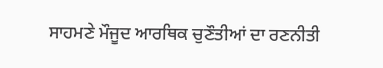ਸਾਹਮਣੇ ਮੌਜੂਦ ਆਰਥਿਕ ਚੁਣੌਤੀਆਂ ਦਾ ਰਣਨੀਤੀ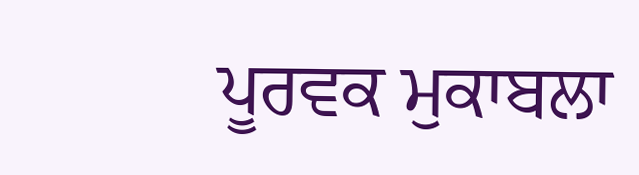ਪੂਰਵਕ ਮੁਕਾਬਲਾ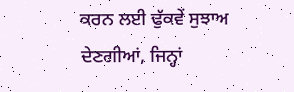ਕਰਨ ਲਈ ਢੁੱਕਵੇਂ ਸੁਝਾਅ ਦੇਣਗੀਆਂ, ਜਿਨ੍ਹਾਂ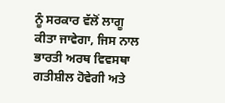ਨੂੰ ਸਰਕਾਰ ਵੱਲੋਂ ਲਾਗੂ ਕੀਤਾ ਜਾਵੇਗਾ, ਜਿਸ ਨਾਲ ਭਾਰਤੀ ਅਰਥ ਵਿਵਸਥਾ ਗਤੀਸ਼ੀਲ ਹੋਵੇਗੀ ਅਤੇ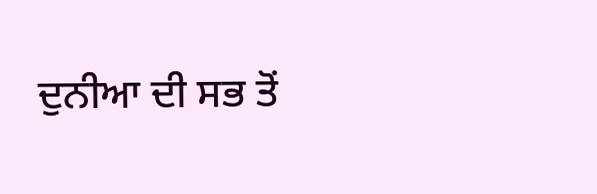ਦੁਨੀਆ ਦੀ ਸਭ ਤੋਂ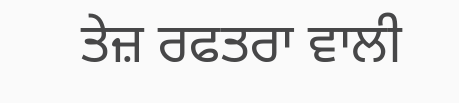ਤੇਜ਼ ਰਫਤਰਾ ਵਾਲੀ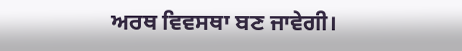ਅਰਥ ਵਿਵਸਥਾ ਬਣ ਜਾਵੇਗੀ।